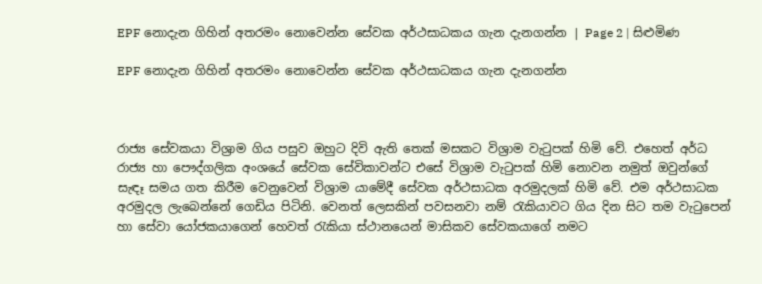EPF නොදැන ගිහින් අතරමං නොවෙන්න සේවක අර්ථසාධකය ගැන දැනගන්න | Page 2 | සිළුමිණ

EPF නොදැන ගිහින් අතරමං නොවෙන්න සේවක අර්ථසාධකය ගැන දැනගන්න



රාජ්‍ය සේවකයා විශ්‍රාම ගිය පසුව ඔහුට දිවි ඇති තෙක් මසකට විශ්‍රාම වැටුපක් හිමි වේ. එහෙත් අර්ධ රාජ්‍ය හා පෞද්ගලික අංශයේ සේවක සේවිකාවන්ට එසේ විශ්‍රාම වැටුපක් හිමි නොවන නමුත් ඔවුන්ගේ සැඳෑ සමය ගත කිරීම වෙනුවෙන් විශ්‍රාම යාමේදී සේවක අර්ථසාධක අරමුදලක් හිමි වේ. එම අර්ථසාධක අරමුදල ලැබෙන්නේ ගෙඩිය පිටිනි. වෙනත් ලෙසකින් පවසනවා නම් රැකියාවට ගිය දින සිට තම වැටුපෙන් හා සේවා යෝජකයාගෙන් හෙවත් රැකියා ස්ථානයෙන් මාසිකව සේවකයාගේ නමට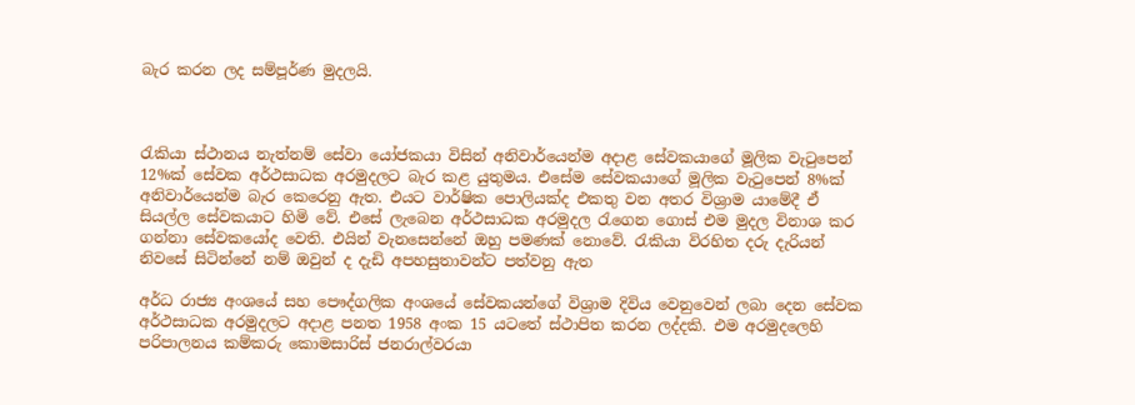බැර කරන ලද සම්පූර්ණ මුදලයි.



රැකියා ස්ථානය නැත්නම් සේවා යෝජකයා විසින් අනිවාර්යෙන්ම අදාළ සේවකයාගේ මූලික වැටුපෙන් 12%ක් සේවක අර්ථසාධක අරමුදලට බැර කළ යුතුමය. එසේම සේවකයාගේ මූලික වැටුපෙන් 8%ක් අනිවාර්යෙන්ම බැර කෙරෙනු ඇත. එයට වාර්ෂික පොලියක්ද එකතු වන අතර විශ්‍රාම යාමේදී ඒ සියල්ල සේවකයාට හිමි වේ. එසේ ලැබෙන අර්ථසාධක අරමුදල රැගෙන ගොස් එම මුදල විනාශ කර ගන්නා සේවකයෝද වෙති. එයින් වැනසෙන්නේ ඔහු පමණක් නොවේ. රැකියා විරහිත දරු දැරියන් නිවසේ සිටින්නේ නම් ඔවුන් ද දැඩි අපහසුතාවන්ට පත්වනු ඇත

අර්ධ රාජ්‍ය අංශයේ සහ පෞද්ගලික අංශයේ සේවකයන්ගේ විශ්‍රාම දිවිය වෙනුවෙන් ලබා දෙන සේවක අර්ථසාධක අරමුදලට අදාළ පනත 1958 අංක 15 යටතේ ස්ථාපිත කරන ලද්දකි. එම අරමුදලෙහි පරිපාලනය කම්කරු කොමසාරිස් ජනරාල්වරයා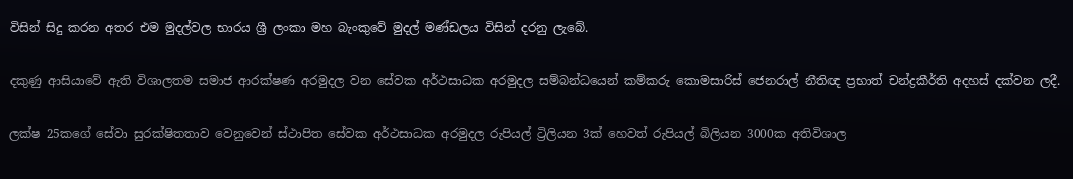විසින් සිදු කරන අතර එම මුදල්වල භාරය ශ්‍රී ලංකා මහ බැංකුවේ මුදල් මණ්ඩලය විසින් දරනු ලැබේ.

දකුණු ආසියාවේ ඇති විශාලතම සමාජ ආරක්ෂණ අරමුදල වන සේවක අර්ථසාධක අරමුදල සම්බන්ධයෙන් කම්කරු කොමසාරිස් ජෙනරාල් නීතිඥ ප්‍රභාත් චන්ද්‍රකීර්ති අදහස් දක්වන ලදී.

ලක්ෂ 25කගේ සේවා සුරක්ෂිතතාව වෙනුවෙන් ස්ථාපිත සේවක අර්ථසාධක අරමුදල රුපියල් ට්‍රිලියන 3ක් හෙවත් රුපියල් බිලියන 3000ක අතිවිශාල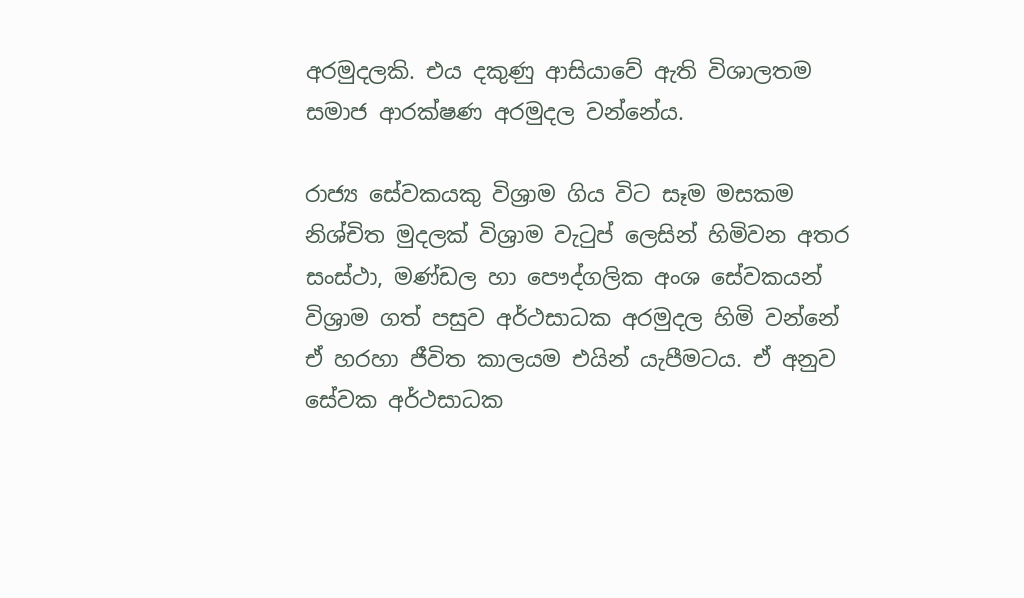අරමුදලකි. එය දකුණු ආසියාවේ ඇති විශාලතම සමාජ ආරක්ෂණ අරමුදල වන්නේය.

රාජ්‍ය සේවකයකු විශ්‍රාම ගිය විට සෑම මසකම නිශ්චිත මුදලක් විශ්‍රාම වැටුප් ලෙසින් හිමිවන අතර සංස්ථා, මණ්ඩල හා පෞද්ගලික අංශ සේවකයන් විශ්‍රාම ගත් පසුව අර්ථසාධක අරමුදල හිමි වන්නේ ඒ හරහා ජීවිත කාලයම එයින් යැපීමටය. ඒ අනුව සේවක අර්ථසාධක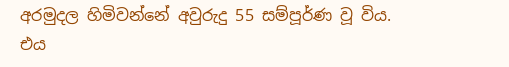අරමුදල හිමිවන්නේ අවුරුදු 55 සම්පූර්ණ වූ විය. එය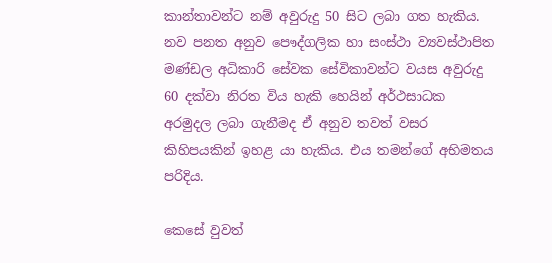කාන්තාවන්ට නම් අවුරුදු 50 සිට ලබා ගත හැකිය. නව පනත අනුව පෞද්ගලික හා සංස්ථා ව්‍යවස්ථාපිත මණ්ඩල අධිකාරි සේවක සේවිකාවන්ට වයස අවුරුදු 60 දක්වා නිරත විය හැකි හෙයින් අර්ථසාධක අරමුදල ලබා ගැනීමද ඒ අනුව තවත් වසර කිහිපයකින් ඉහළ යා හැකිය. එය තමන්ගේ අභිමතය පරිදිය.

කෙසේ වුවත්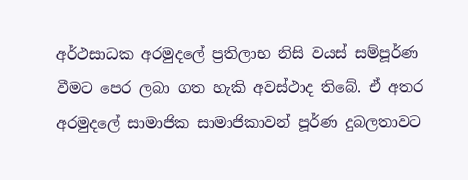අර්ථසාධක අරමුදලේ ප්‍රතිලාභ නිසි වයස් සම්පූර්ණ වීමට පෙර ලබා ගත හැකි අවස්ථාද තිබේ. ඒ අතර අරමුදලේ සාමාජික සාමාජිකාවන් පූර්ණ දුබලතාවට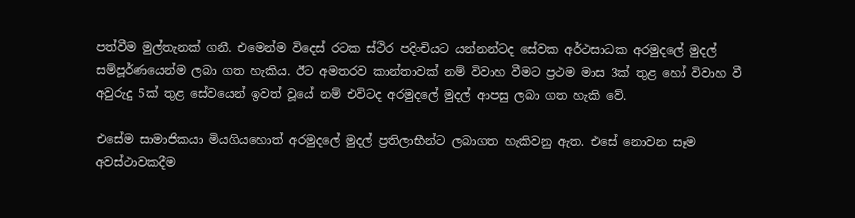පත්වීම මුල්තැනක් ගනී. එමෙන්ම විදෙස් රටක ස්ථිර පදිංචියට යන්නන්ටද සේවක අර්ථසාධක අරමුදලේ මුදල් සම්පූර්ණයෙන්ම ලබා ගත හැකිය. ඊට අමතරව කාන්තාවක් නම් විවාහ වීමට ප්‍රථම මාස 3ක් තුළ හෝ විවාහ වී අවුරුදු 5ක් තුළ සේවයෙන් ඉවත් වූයේ නම් එවිටද අරමුදලේ මුදල් ආපසු ලබා ගත හැකි වේ.

එසේම සාමාජිකයා මියගියහොත් අරමුදලේ මුදල් ප්‍රතිලාභීන්ට ලබාගත හැකිවනු ඇත. එසේ නොවන සෑම අවස්ථාවකදීම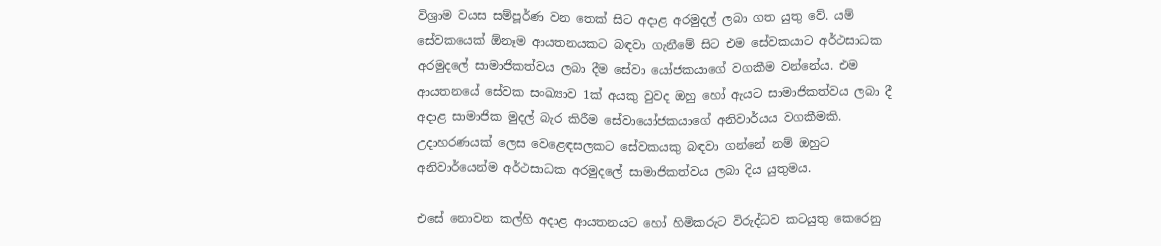විශ්‍රාම වයස සම්පූර්ණ වන තෙක් සිට අදාළ අරමුදල් ලබා ගත යුතු වේ. යම් සේවකයෙක් ඕනෑම ආයතනයකට බඳවා ගැනීමේ සිට එම සේවකයාට අර්ථසාධක අරමුදලේ සාමාජිකත්වය ලබා දීම සේවා යෝජකයාගේ වගකීම වන්නේය. එම ආයතනයේ සේවක සංඛ්‍යාව 1ක් අයකු වුවද ඔහු හෝ ඇයට සාමාජිකත්වය ලබා දී අදාළ සාමාජික මුදල් බැර කිරීම සේවායෝජකයාගේ අනිවාර්යය වගකීමකි. උදාහරණයක් ලෙස වෙළෙඳසලකට සේවකයකු බඳවා ගන්නේ නම් ඔහුට අනිවාර්යෙන්ම අර්ථසාධක අරමුදලේ සාමාජිකත්වය ලබා දිය යුතුමය.

එසේ නොවන කල්හි අදාළ ආයතනයට හෝ හිමිකරුට විරුද්ධව කටයුතු කෙරෙනු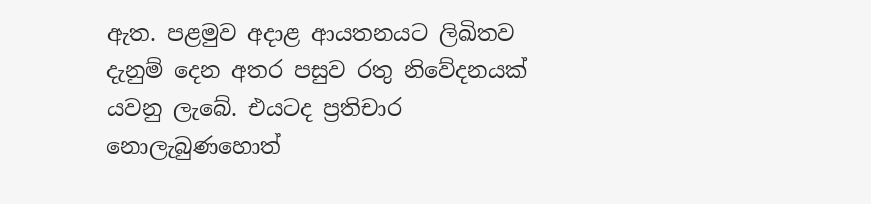ඇත. පළමුව අදාළ ආයතනයට ලිඛිතව දැනුම් දෙන අතර පසුව රතු නිවේදනයක් යවනු ලැබේ. එයටද ප්‍රතිචාර නොලැබුණහොත්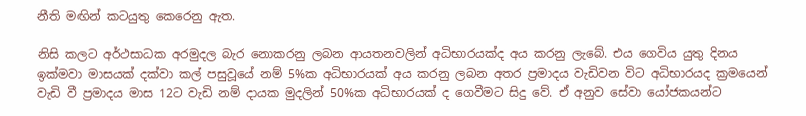නීති මඟින් කටයුතු කෙරෙනු ඇත.

නිසි කලට අර්ථසාධක අරමුදල බැර නොකරනු ලබන ආයතනවලින් අධිභාරයක්ද අය කරනු ලැබේ. එය ගෙවිය යුතු දිනය ඉක්මවා මාසයක් දක්වා කල් පසුවූයේ නම් 5%ක අධිභාරයක් අය කරනු ලබන අතර ප්‍රමාදය වැඩිවන විට අධිභාරයද ක්‍රමයෙන් වැඩි වී ප්‍රමාදය මාස 12ට වැඩි නම් දායක මුදලින් 50%ක අධිභාරයක් ද ගෙවීමට සිදු වේ. ඒ අනුව සේවා යෝජකයන්ට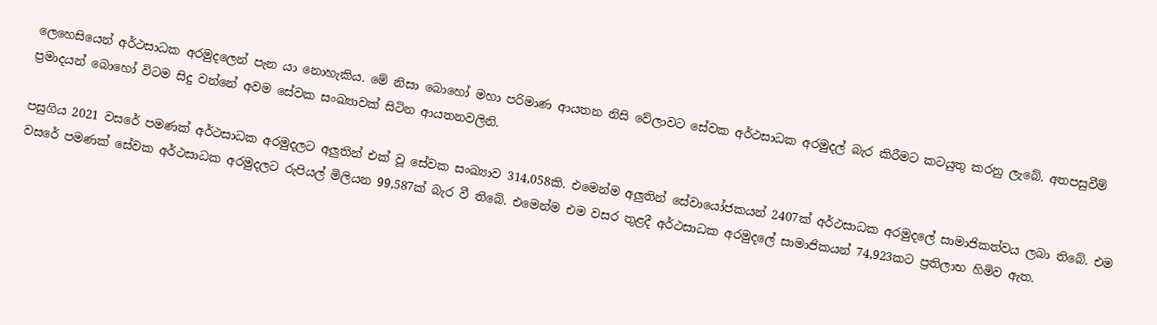ලෙහෙසියෙන් අර්ථසාධක අරමුදලෙන් පැන යා නොහැකිය. මේ නිසා බොහෝ මහා පරිමාණ ආයතන නිසි වේලාවට සේවක අර්ථසාධක අරමුදල් බැර කිරීමට කටයුතු කරනු ලැබේ. අතපසුවීම් ප්‍රමාදයන් බොහෝ විටම සිදු වන්නේ අවම සේවක සංඛ්‍යාවක් සිටින ආයතනවලිනි.

පසුගිය 2021 වසරේ පමණක් අර්ථසාධක අරමුදලට අලුතින් එක් වූ සේවක සංඛ්‍යාව 314,058කි. එමෙන්ම අලුතින් සේවායෝජකයන් 2407ක් අර්ථසාධක අරමුදලේ සාමාජිකත්වය ලබා තිබේ. එම වසරේ පමණක් සේවක අර්ථසාධක අරමුදලට රුපියල් මිලියන 99,587ක් බැර වී තිබේ. එමෙන්ම එම වසර තුළදී අර්ථසාධක අරමුදලේ සාමාජිකයන් 74,923කට ප්‍රතිලාභ හිමිව ඇත.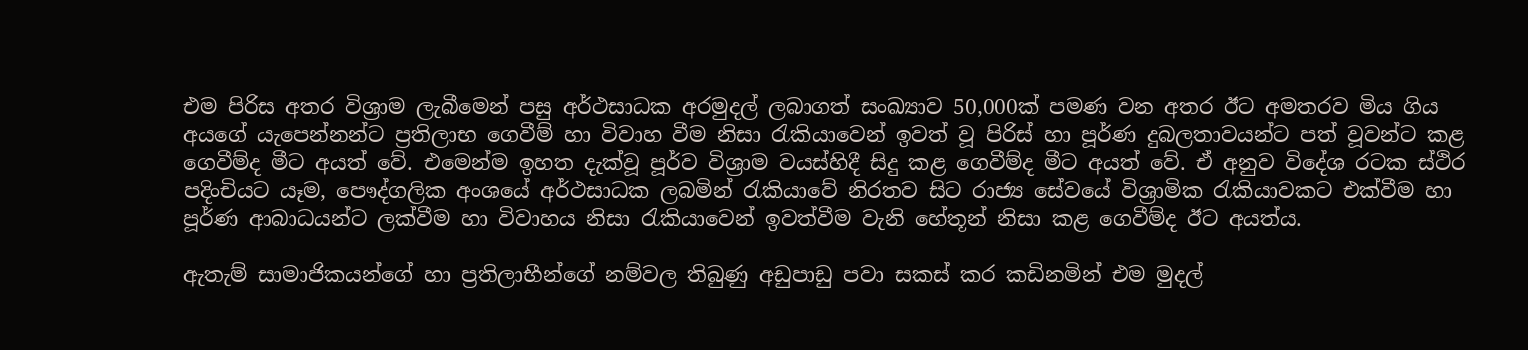එම පිරිස අතර විශ්‍රාම ලැබීමෙන් පසු අර්ථසාධක අරමුදල් ලබාගත් සංඛ්‍යාව 50,000ක් පමණ වන අතර ඊට අමතරව මිය ගිය අයගේ යැපෙන්නන්ට ප්‍රතිලාභ ගෙවීම් හා විවාහ වීම නිසා රැකියාවෙන් ඉවත් වූ පිරිස් හා පූර්ණ දුබලතාවයන්ට පත් වූවන්ට කළ ගෙවීම්ද මීට අයත් වේ. එමෙන්ම ඉහත දැක්වූ පූර්ව විශ්‍රාම වයස්හිදී සිදු කළ ගෙවීම්ද මීට අයත් වේ. ඒ අනුව විදේශ රටක ස්ථිර පදිංචියට යෑම, පෞද්ගලික අංශයේ අර්ථසාධක ලබමින් රැකියාවේ නිරතව සිට රාජ්‍ය සේවයේ විශ්‍රාමික රැකියාවකට එක්වීම හා පූර්ණ ආබාධයන්ට ලක්වීම හා විවාහය නිසා රැකියාවෙන් ඉවත්වීම වැනි හේතූන් නිසා කළ ගෙවීම්ද ඊට අයත්ය.

ඇතැම් සාමාජිකයන්ගේ හා ප්‍රතිලාභීන්ගේ නම්වල තිබුණු අඩුපාඩු පවා සකස් කර කඩිනමින් එම මුදල්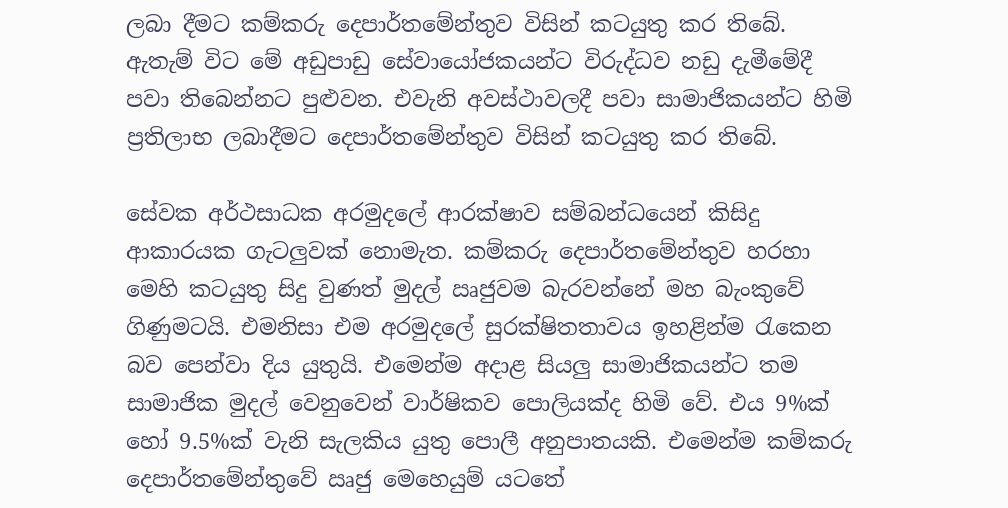ලබා දීමට කම්කරු දෙපාර්තමේන්තුව විසින් කටයුතු කර තිබේ. ඇතැම් විට මේ අඩුපාඩු සේවායෝජකයන්ට විරුද්ධව නඩු දැමීමේදී පවා තිබෙන්නට පුළුවන. එවැනි අවස්ථාවලදී පවා සාමාජිකයන්ට හිමි ප්‍රතිලාභ ලබාදීමට දෙපාර්තමේන්තුව විසින් කටයුතු කර තිබේ.

සේවක අර්ථසාධක අරමුදලේ ආරක්ෂාව සම්බන්ධයෙන් කිසිදු ආකාරයක ගැටලුවක් නොමැත. කම්කරු දෙපාර්තමේන්තුව හරහා මෙහි කටයුතු සිදු වුණත් මුදල් ඍජුවම බැරවන්නේ මහ බැංකුවේ ගිණුමටයි. එමනිසා එම අරමුදලේ සුරක්ෂිතතාවය ඉහළින්ම රැකෙන බව පෙන්වා දිය යුතුයි. එමෙන්ම අදාළ සියලු සාමාජිකයන්ට තම සාමාජික මුදල් වෙනුවෙන් වාර්ෂිකව පොලියක්ද හිමි වේ. එය 9%ක් හෝ 9.5%ක් වැනි සැලකිය යුතු පොලී අනුපාතයකි. එමෙන්ම කම්කරු දෙපාර්තමේන්තුවේ ඍජු මෙහෙයුම් යටතේ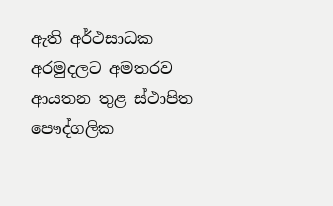ඇති අර්ථසාධක අරමුදලට අමතරව ආයතන තුළ ස්ථාපිත පෞද්ගලික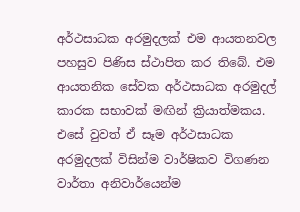අර්ථසාධක අරමුදලක් එම ආයතනවල පහසුව පිණිස ස්ථාපිත කර තිබේ. එම ආයතනික සේවක අර්ථසාධක අරමුදල් කාරක සභාවක් මඟින් ක්‍රියාත්මකය. එසේ වුවත් ඒ සෑම අර්ථසාධක අරමුදලක් විසින්ම වාර්ෂිකව විගණන වාර්තා අනිවාර්යෙන්ම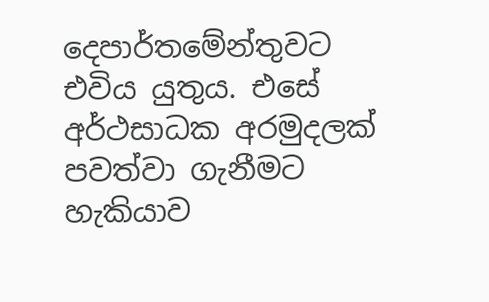දෙපාර්තමේන්තුවට එවිය යුතුය. එසේ අර්ථසාධක අරමුදලක් පවත්වා ගැනීමට හැකියාව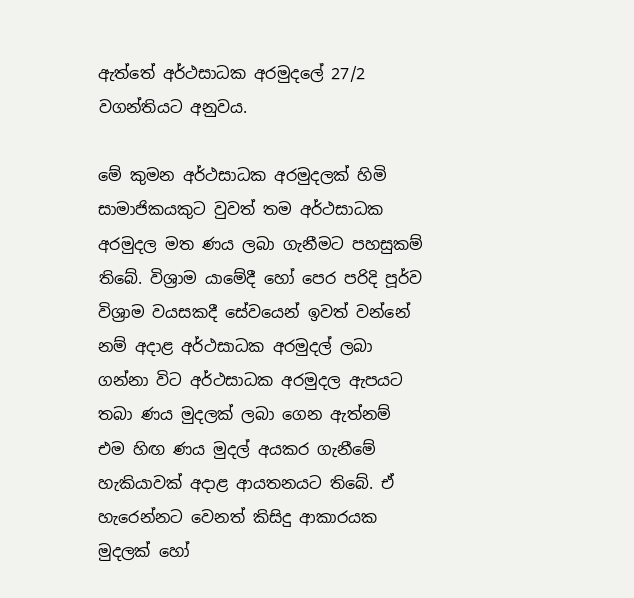ඇත්තේ අර්ථසාධක අරමුදලේ 27/2 වගන්තියට අනුවය.

මේ කුමන අර්ථසාධක අරමුදලක් හිමි සාමාජිකයකුට වුවත් තම අර්ථසාධක අරමුදල මත ණය ලබා ගැනීමට පහසුකම් තිබේ. විශ්‍රාම යාමේදී හෝ පෙර පරිදි පූර්ව විශ්‍රාම වයසකදී සේවයෙන් ඉවත් වන්නේ නම් අදාළ අර්ථසාධක අරමුදල් ලබා ගන්නා විට අර්ථසාධක අරමුදල ඇපයට තබා ණය මුදලක් ලබා ගෙන ඇත්නම් එම හිඟ ණය මුදල් අයකර ගැනීමේ හැකියාවක් අදාළ ආයතනයට තිබේ. ඒ හැරෙන්නට වෙනත් කිසිදු ආකාරයක මුදලක් හෝ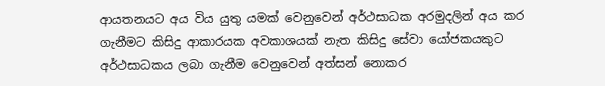ආයතනයට අය විය යුතු යමක් වෙනුවෙන් අර්ථසාධක අරමුදලින් අය කර ගැනීමට කිසිදු ආකාරයක අවකාශයක් නැත කිසිදු සේවා යෝජකයකුට අර්ථසාධකය ලබා ගැනීම වෙනුවෙන් අත්සන් නොකර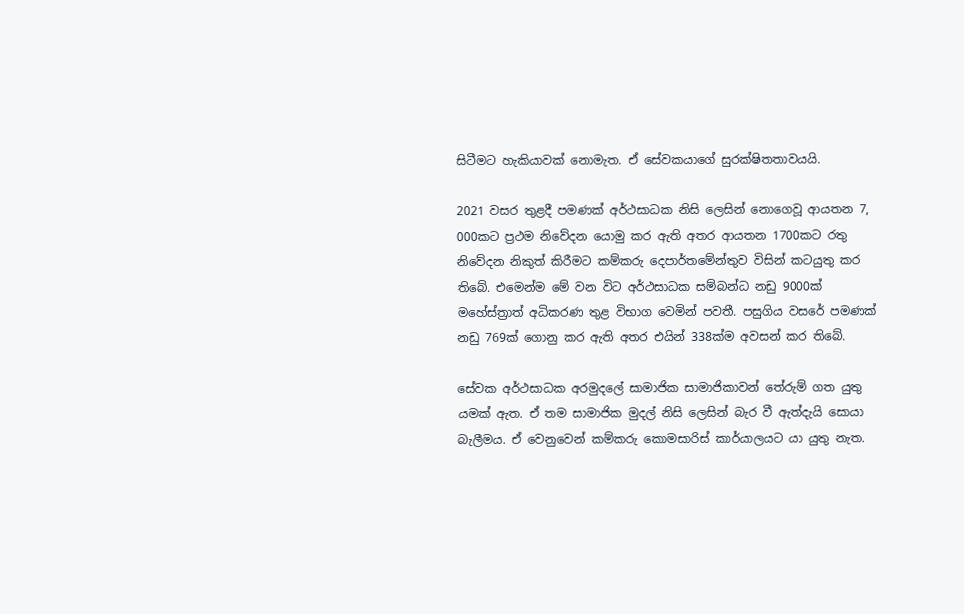සිටීමට හැකියාවක් නොමැත. ඒ සේවකයාගේ සුරක්ෂිතතාවයයි.

2021 වසර තුළදී පමණක් අර්ථසාධක නිසි ලෙසින් නොගෙවූ ආයතන 7, 000කට ප්‍රථම නිවේදන යොමු කර ඇති අතර ආයතන 1700කට රතු නිවේදන නිකුත් කිරීමට කම්කරු දෙපාර්තමේන්තුව විසින් කටයුතු කර තිබේ. එමෙන්ම මේ වන විට අර්ථසාධක සම්බන්ධ නඩු 9000ක් මහේස්ත්‍රාත් අධිකරණ තුළ විභාග වෙමින් පවතී. පසුගිය වසරේ පමණක් නඩු 769ක් ගොනු කර ඇති අතර එයින් 338ක්ම අවසන් කර තිබේ.

සේවක අර්ථසාධක අරමුදලේ සාමාජික සාමාජිකාවන් තේරුම් ගත යුතු යමක් ඇත. ඒ තම සාමාජික මුදල් නිසි ලෙසින් බැර වී ඇත්දැයි සොයා බැලීමය. ඒ වෙනුවෙන් කම්කරු කොමසාරිස් කාර්යාලයට යා යුතු නැත.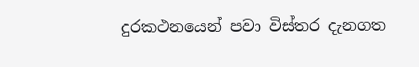දුරකථනයෙන් පවා විස්තර දැනගත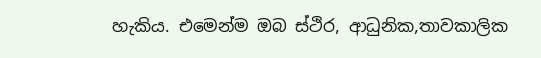හැකිය. එමෙන්ම ඔබ ස්ථිර, ආධුනික,තාවකාලික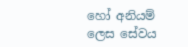හෝ අනියම් ලෙස සේවය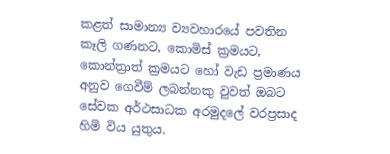කළත් සාමාන්‍ය ව්‍යවහාරයේ පවතින කෑලි ගණනට, කොමිස් ක්‍රමයට, කොන්ත්‍රාත් ක්‍රමයට හෝ වැඩ ප්‍රමාණය අනුව ගෙවීම් ලබන්නකු වුවත් ඔබට සේවක අර්ථසාධක අරමුදලේ වරප්‍රසාද හිමි විය යුතුය.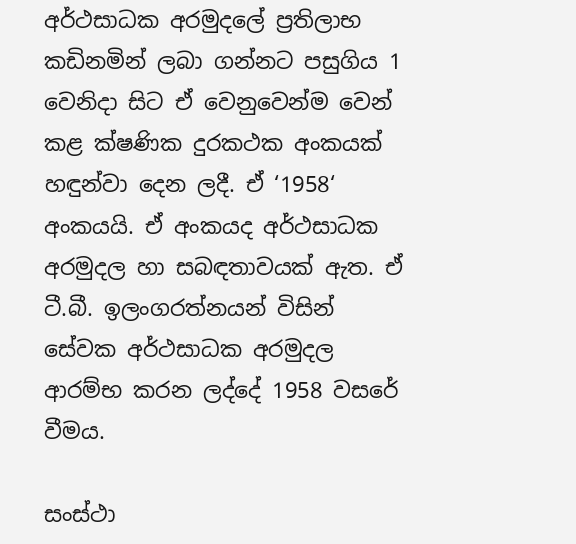අර්ථසාධක අරමුදලේ ප්‍රතිලාභ කඩිනමින් ලබා ගන්නට පසුගිය 1 වෙනිදා සිට ඒ වෙනුවෙන්ම වෙන් කළ ක්ෂණික දුරකථක අංකයක් හඳුන්වා දෙන ලදී. ඒ ‘1958‘ අංකයයි. ඒ අංකයද අර්ථසාධක අරමුදල හා සබඳතාවයක් ඇත. ඒ ටී.බී. ඉලංගරත්නයන් විසින් සේවක අර්ථසාධක අරමුදල ආරම්භ කරන ලද්දේ 1958 වසරේ වීමය.

සංස්ථා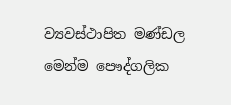ව්‍යවස්ථාපිත මණ්ඩල මෙන්ම පෞද්ගලික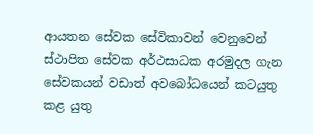ආයතන සේවක සේවිකාවන් වෙනුවෙන් ස්ථාපිත සේවක අර්ථසාධක අරමුදල ගැන සේවකයන් වඩාත් අවබෝධයෙන් කටයුතු කළ යුතු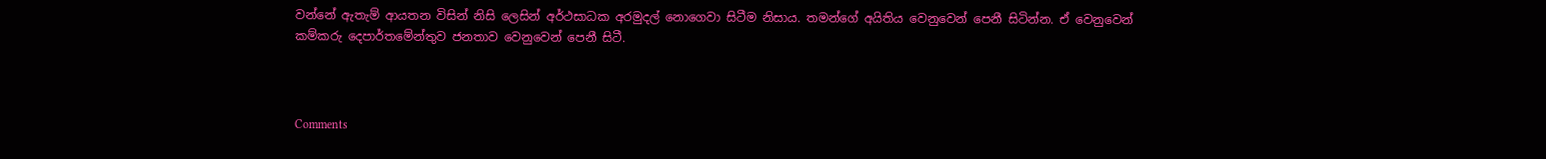වන්නේ ඇතැම් ආයතන විසින් නිසි ලෙසින් අර්ථසාධක අරමුදල් නොගෙවා සිටීම නිසාය. තමන්ගේ අයිතිය වෙනුවෙන් පෙනී සිටින්න. ඒ වෙනුවෙන් කම්කරු දෙපාර්තමේන්තුව ජනතාව වෙනුවෙන් පෙනී සිටී.



Comments